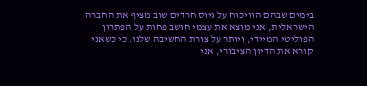בימים שבהם הוויכוח על גיוס חרדים שוב מציף את החברה הישראלית, אני מוצא את עצמי חושב פחות על הפתרון הפוליטי המיידי, ויותר על צורת החשיבה שלנו. כי כשאני קורא את הדיון הציבורי, אני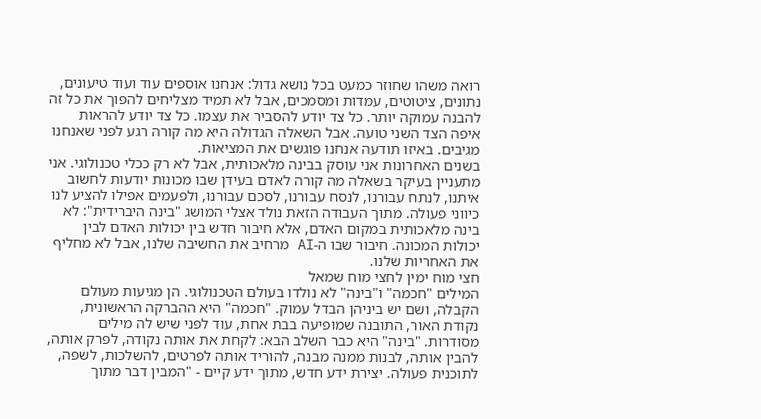רואה משהו שחוזר כמעט בכל נושא גדול: אנחנו אוספים עוד ועוד טיעונים, נתונים, ציטוטים, עמדות ומסמכים, אבל לא תמיד מצליחים להפוך את כל זה להבנה עמוקה יותר. כל צד יודע להסביר את עצמו. כל צד יודע להראות איפה הצד השני טועה. אבל השאלה הגדולה היא מה קורה רגע לפני שאנחנו מגיבים. באיזו תודעה אנחנו פוגשים את המציאות.
בשנים האחרונות אני עוסק בבינה מלאכותית, אבל לא רק ככלי טכנולוגי. אני מתעניין בעיקר בשאלה מה קורה לאדם בעידן שבו מכונות יודעות לחשוב איתנו, לנתח עבורנו, לנסח עבורנו, לסכם עבורנו, ולפעמים אפילו להציע לנו כיווני פעולה. מתוך העבודה הזאת נולד אצלי המושג "בינה היברידית": לא בינה מלאכותית במקום האדם, אלא חיבור חדש בין יכולות האדם לבין יכולות המכונה. חיבור שבו ה-AI מרחיב את החשיבה שלנו, אבל לא מחליף את האחריות שלנו.
חצי מוח ימין לחצי מוח שמאל
המילים "חכמה" ו"בינה" לא נולדו בעולם הטכנולוגי. הן מגיעות מעולם הקבלה, ושם יש ביניהן הבדל עמוק. "חכמה" היא ההברקה הראשונית, נקודת האור, התובנה שמופיעה בבת אחת, עוד לפני שיש לה מילים מסודרות. "בינה" היא כבר השלב הבא: לקחת את אותה נקודה, לפרק אותה, להבין אותה, לבנות ממנה מבנה, להוריד אותה לפרטים, להשלכות, לשפה, לתוכנית פעולה. יצירת ידע חדש, מתוך ידע קיים - "המבין דבר מתוך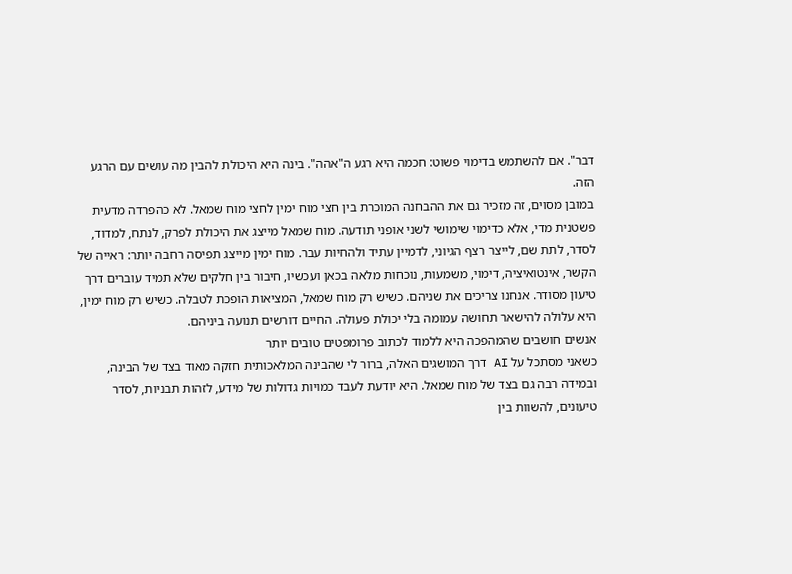דבר". אם להשתמש בדימוי פשוט: חכמה היא רגע ה"אהה". בינה היא היכולת להבין מה עושים עם הרגע הזה.
במובן מסוים, זה מזכיר גם את ההבחנה המוכרת בין חצי מוח ימין לחצי מוח שמאל. לא כהפרדה מדעית פשטנית מדי, אלא כדימוי שימושי לשני אופני תודעה. מוח שמאל מייצג את היכולת לפרק, לנתח, למדוד, לסדר, לתת שם, לייצר רצף הגיוני, לדמיין עתיד ולהחיות עבר. מוח ימין מייצג תפיסה רחבה יותר: ראייה של הקשר, אינטואיציה, דימוי, משמעות, נוכחות מלאה בכאן ועכשיו, חיבור בין חלקים שלא תמיד עוברים דרך טיעון מסודר. אנחנו צריכים את שניהם. כשיש רק מוח שמאל, המציאות הופכת לטבלה. כשיש רק מוח ימין, היא עלולה להישאר תחושה עמומה בלי יכולת פעולה. החיים דורשים תנועה ביניהם.
אנשים חושבים שהמהפכה היא ללמוד לכתוב פרומפטים טובים יותר
כשאני מסתכל על AI דרך המושגים האלה, ברור לי שהבינה המלאכותית חזקה מאוד בצד של הבינה, ובמידה רבה גם בצד של מוח שמאל. היא יודעת לעבד כמויות גדולות של מידע, לזהות תבניות, לסדר טיעונים, להשוות בין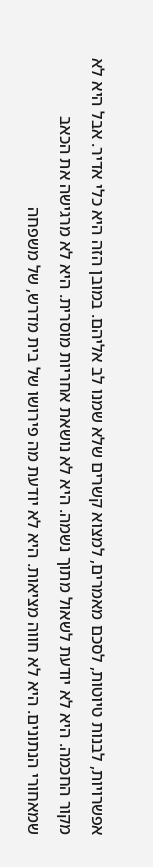אפשרויות, לבנות טיוטות, לסכם מאמרים, למצוא קשרים שלא שמנו לב אליהם. במובן הזה היא כלי אדיר. אבל היא לא מקור החכמה. היא לא יודעת לשאול מתוך נשמה. היא לא נושאת אחריות מוסרית. היא לא מרגישה את הכאב שמאחורי הנתונים. היא לא חווה מציאות. היא לא יודעת מה פירושו של בית מדרש, של משפחה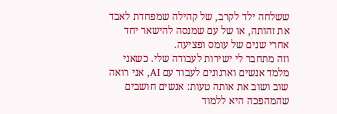ששלחה ילד לקרב, של קהילה שמפחדת לאבד את זהותה, או של עם שמנסה להישאר יחד אחרי שנים של עומס ופציעה.
וזה מתחבר לי ישירות לעבודה שלי. כשאני מלמד אנשים וארגונים לעבוד עם AI, אני רואה שוב ושוב את אותה טעות: אנשים חושבים שהמהפכה היא ללמוד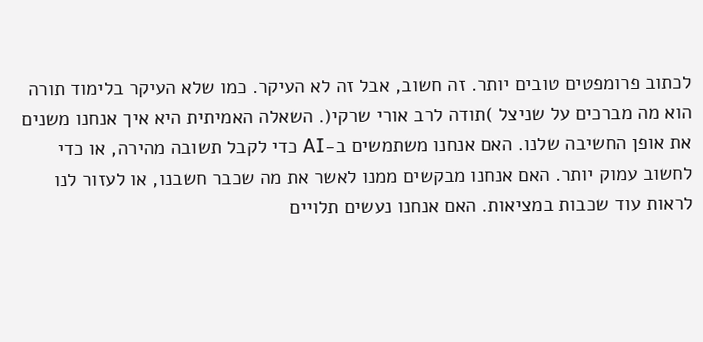לכתוב פרומפטים טובים יותר. זה חשוב, אבל זה לא העיקר. כמו שלא העיקר בלימוד תורה הוא מה מברכים על שניצל )תודה לרב אורי שרקי(. השאלה האמיתית היא איך אנחנו משנים את אופן החשיבה שלנו. האם אנחנו משתמשים ב-AI כדי לקבל תשובה מהירה, או כדי לחשוב עמוק יותר. האם אנחנו מבקשים ממנו לאשר את מה שכבר חשבנו, או לעזור לנו לראות עוד שכבות במציאות. האם אנחנו נעשים תלויים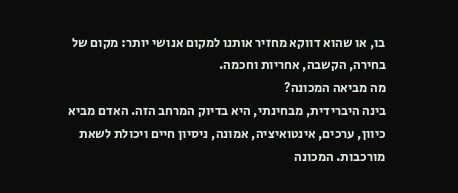בו, או שהוא דווקא מחזיר אותנו למקום אנושי יותר: מקום של בחירה, הקשבה, אחריות וחכמה.
מה מביאה המכונה?
בינה היברידית, מבחינתי, היא בדיוק המרחב הזה. האדם מביא כיוון, ערכים, אינטואיציה, אמונה, ניסיון חיים ויכולת לשאת מורכבות. המכונה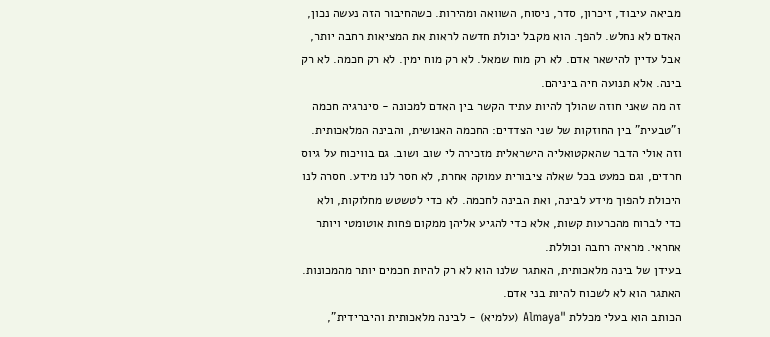מביאה עיבוד, זיכרון, סדר, ניסוח, השוואה ומהירות. כשהחיבור הזה נעשה נכון, האדם לא נחלש. להפך. הוא מקבל יכולת חדשה לראות את המציאות רחבה יותר, אבל עדיין להישאר אדם. לא רק מוח שמאל. לא רק מוח ימין. לא רק חכמה. לא רק בינה. אלא תנועה חיה ביניהם.
זה מה שאני חוזה שהולך להיות עתיד הקשר בין האדם למכונה - סינרגיה חכמה ו"טבעית" בין החוזקות של שני הצדדים: החכמה האנושית, והבינה המלאכותית. וזה אולי הדבר שהאקטואליה הישראלית מזכירה לי שוב ושוב. גם בוויכוח על גיוס חרדים, וגם כמעט בכל שאלה ציבורית עמוקה אחרת, לא חסר לנו מידע. חסרה לנו היכולת להפוך מידע לבינה, ואת הבינה לחכמה. לא כדי לטשטש מחלוקות, ולא כדי לברוח מהכרעות קשות, אלא כדי להגיע אליהן ממקום פחות אוטומטי ויותר אחראי. מראיה רחבה וכוללת.
בעידן של בינה מלאכותית, האתגר שלנו הוא לא רק להיות חכמים יותר מהמכונות. האתגר הוא לא לשכוח להיות בני אדם.
הכותב הוא בעלי מכללת "Almaya (עלמיא) - לבינה מלאכותית והיברידית",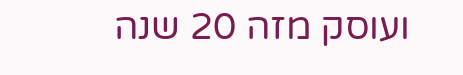ועוסק מזה 20 שנה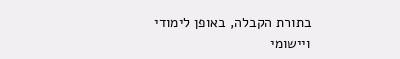בתורת הקבלה, באופן לימודי ויישומי